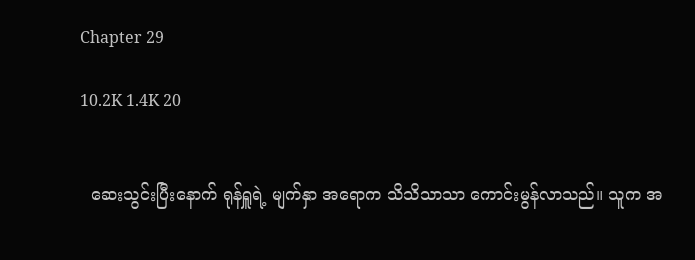Chapter 29

10.2K 1.4K 20


  ဆေးသွင်းပြီးနောက် ရုန်ရှူရဲ့ မျက်နှာ အရောက သိသိသာသာ ကောင်းမွန်လာသည်။ သူက အ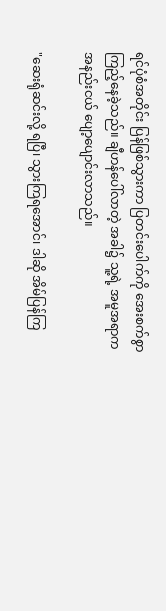ရင်ပုံစံအတိုင်း ပြန်ဖြစ်သွားကာ ပြတင်းပေါက်ကို အေးစက်စွာ ကြည့်နေခဲ့သည်။ ချီဟန်ပေါ်လာတဲ့ အခါ၌ သူ့ရဲ့ အမူအရာက အနည်းငယ် ပျော့ပျောင်းလာသည်။

"ဆေးရုံဆင်းလို့ ရပြီ၊ သွားကြရအောင်၊ ဒါဆို အိမ်ပြန်ကြ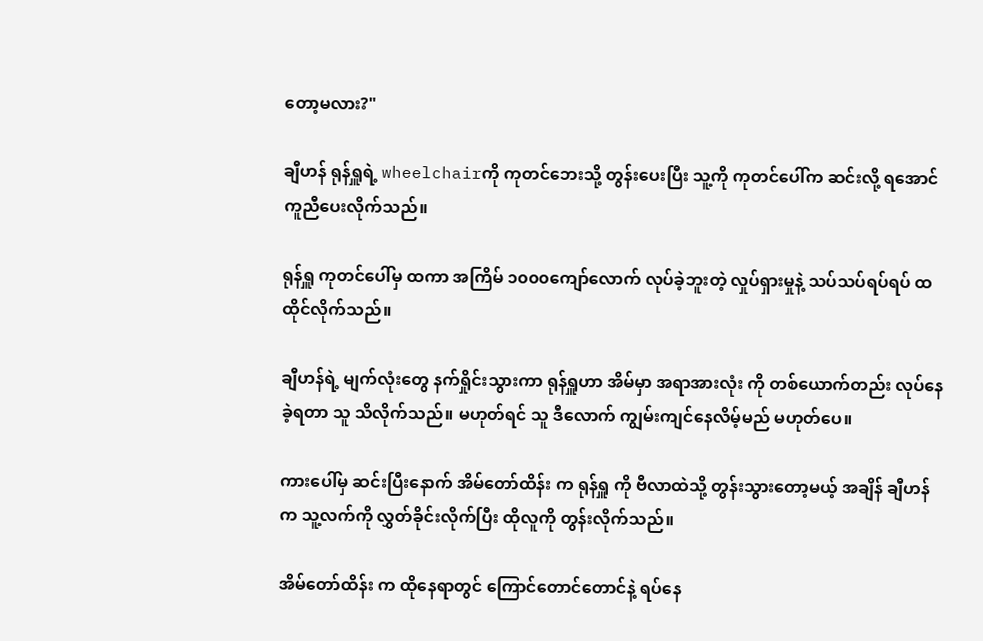တော့မလား?"

ချီဟန် ရုန်ရှူရဲ့ wheelchairကို ကုတင်ဘေးသို့ တွန်းပေးပြီး သူ့ကို ကုတင်ပေါ်က ဆင်းလို့ ရအောင် ကူညီပေးလိုက်သည်။

ရုန်ရှူ ကုတင်ပေါ်မှ ထကာ အကြိမ် ၁၀၀၀ကျော်လောက် လုပ်ခဲ့ဘူးတဲ့ လှုပ်ရှားမှုနဲ့ သပ်သပ်ရပ်ရပ် ထထိုင်လိုက်သည်။

ချီဟန်ရဲ့ မျက်လုံးတွေ နက်ရှိုင်းသွားကာ ရုန်ရှူဟာ အိမ်မှာ အရာအားလုံး ကို တစ်ယောက်တည်း လုပ်နေခဲ့ရတာ သူ သိလိုက်သည်။ မဟုတ်ရင် သူ ဒီလောက် ကျွမ်းကျင်နေလိမ့်မည် မဟုတ်ပေ။

ကားပေါ်မှ ဆင်းပြီးနောက် အိမ်တော်ထိန်း က ရုန်ရှူ ကို ဗီလာထဲသို့ တွန်းသွားတော့မယ့် အချိန် ချီဟန် က သူ့လက်ကို လွှတ်ခိုင်းလိုက်ပြီး ထိုလူကို တွန်းလိုက်သည်။

အိမ်တော်ထိန်း က ထိုနေရာတွင် ကြောင်တောင်တောင်နဲ့ ရပ်နေ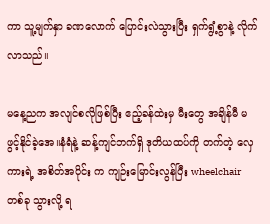ကာ သူ့မျက်နှာ ခဏလောက် ပြောင်းလဲသွားပြီး ရှက်ရွံ့စွာနဲ့ လိုက်လာသည်။

မနေ့ညက အလျင်စလိုဖြစ်ပြီး ဧည့်ခန်ထဲးမှ မီးတွေ အချိန်မီ မဖွင့်နိုင်ခဲ့အေ။နံရံနဲ့ ဆန့်ကျင်ဘက်ရှိ ဒုတိယထပ်ကို တက်တဲ့ လှေကားရဲ့ အစိတ်အပိုင်း က ကျဉ်းမြောင်းလွန်ပြီး wheelchair တစ်ခု သွားလို့ ရ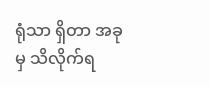ရုံသာ ရှိတာ အခုမှ သိလိုက်ရ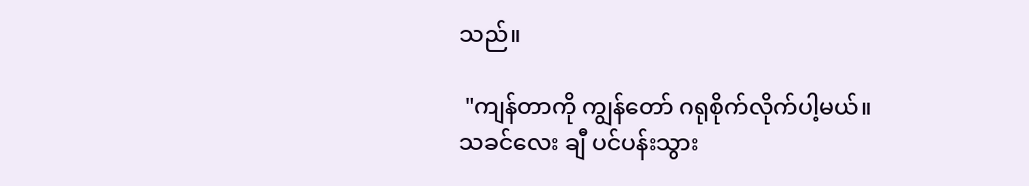သည်။

 "ကျန်တာကို ကျွန်တော် ဂရုစိုက်လိုက်ပါ့မယ်။ သခင်လေး ချီ ပင်ပန်းသွား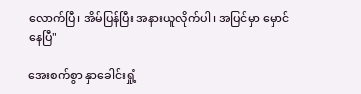လောက်ပြီ၊ အိမ်ပြန်ပြီး အနားယူလိုက်ပါ၊ အပြင်မှာ မှောင်နေပြီ"

အေးစက်စွာ နှာခေါင်းရှုံ့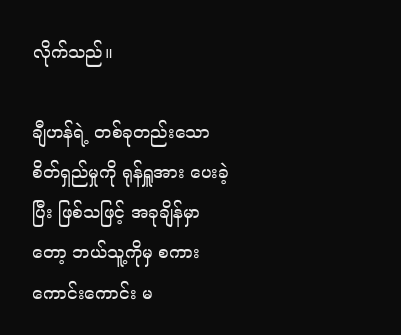လိုက်သည်။

ချီဟန်ရဲ့ တစ်ခုတည်းသော စိတ်ရှည်မှုကို ရုန်ရှူအား ပေးခဲ့ပြီး ဖြစ်သဖြင့် အခုချိန်မှာတော့ ဘယ်သူ့ကိုမှ စကား ကောင်းကောင်း မ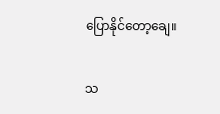ပြောနိုင်တော့ချေ။

သ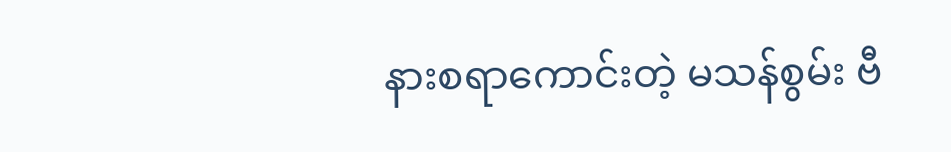နားစရာကောင်းတဲ့ မသန်စွမ်း ဗီ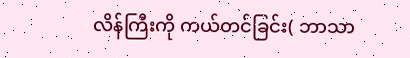လိန်ကြီးကို ကယ်တင်ခြင်း( ဘာသာ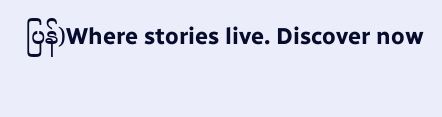ပြန်)Where stories live. Discover now